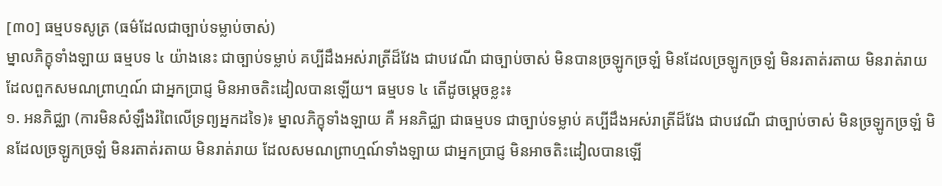[៣០] ធម្មបទសូត្រ (ធម៌ដែលជាច្បាប់ទម្លាប់ចាស់)
ម្នាលភិក្ខុទាំងឡាយ ធម្មបទ ៤ យ៉ាងនេះ ជាច្បាប់ទម្លាប់ គប្បីដឹងអស់រាត្រីដ៏វែង ជាបវេណី ជាច្បាប់ចាស់ មិនបានច្រឡូកច្រឡំ មិនដែលច្រឡូកច្រឡំ មិនរតាត់រតាយ មិនរាត់រាយ ដែលពួកសមណព្រាហ្មណ៍ ជាអ្នកប្រាជ្ញ មិនអាចតិះដៀលបានឡើយ។ ធម្មបទ ៤ តើដូចម្តេចខ្លះ៖
១. អនភិជ្ឈា (ការមិនសំឡឹងរំពៃលើទ្រព្យអ្នកដទៃ)៖ ម្នាលភិក្ខុទាំងឡាយ គឺ អនភិជ្ឈា ជាធម្មបទ ជាច្បាប់ទម្លាប់ គប្បីដឹងអស់រាត្រីដ៏វែង ជាបវេណី ជាច្បាប់ចាស់ មិនច្រឡូកច្រឡំ មិនដែលច្រឡូកច្រឡំ មិនរតាត់រតាយ មិនរាត់រាយ ដែលសមណព្រាហ្មណ៍ទាំងឡាយ ជាអ្នកប្រាជ្ញ មិនអាចតិះដៀលបានឡើ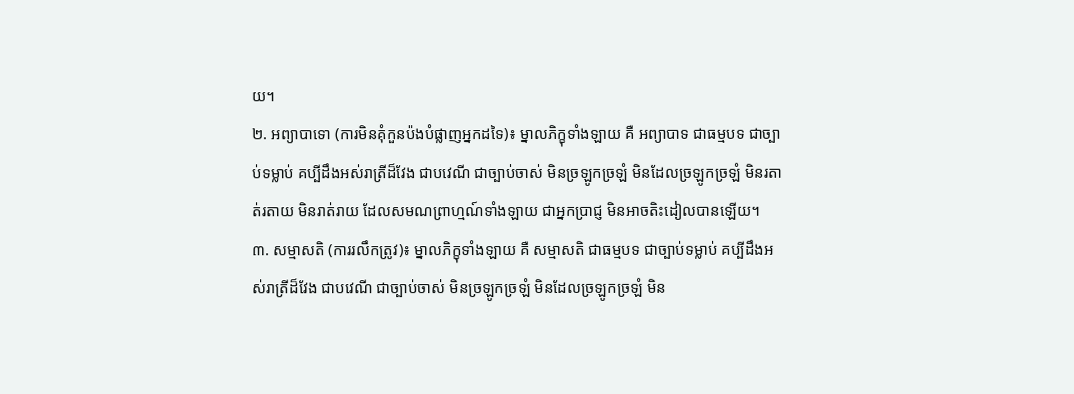យ។
២. អព្យាបាទោ (ការមិនគុំកួនប៉ងបំផ្លាញអ្នកដទៃ)៖ ម្នាលភិក្ខុទាំងឡាយ គឺ អព្យាបាទ ជាធម្មបទ ជាច្បាប់ទម្លាប់ គប្បីដឹងអស់រាត្រីដ៏វែង ជាបវេណី ជាច្បាប់ចាស់ មិនច្រឡូកច្រឡំ មិនដែលច្រឡូកច្រឡំ មិនរតាត់រតាយ មិនរាត់រាយ ដែលសមណព្រាហ្មណ៍ទាំងឡាយ ជាអ្នកប្រាជ្ញ មិនអាចតិះដៀលបានឡើយ។
៣. សម្មាសតិ (ការរលឹកត្រូវ)៖ ម្នាលភិក្ខុទាំងឡាយ គឺ សម្មាសតិ ជាធម្មបទ ជាច្បាប់ទម្លាប់ គប្បីដឹងអស់រាត្រីដ៏វែង ជាបវេណី ជាច្បាប់ចាស់ មិនច្រឡូកច្រឡំ មិនដែលច្រឡូកច្រឡំ មិន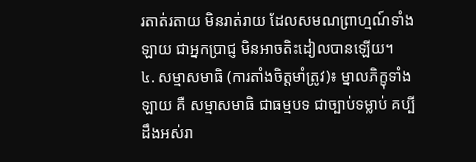រតាត់រតាយ មិនរាត់រាយ ដែលសមណព្រាហ្មណ៍ទាំងឡាយ ជាអ្នកប្រាជ្ញ មិនអាចតិះដៀលបានឡើយ។
៤. សម្មាសមាធិ (ការតាំងចិត្តមាំត្រូវ)៖ ម្នាលភិក្ខុទាំងឡាយ គឺ សម្មាសមាធិ ជាធម្មបទ ជាច្បាប់ទម្លាប់ គប្បីដឹងអស់រា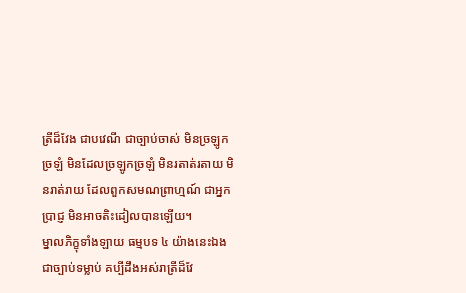ត្រីដ៏វែង ជាបវេណី ជាច្បាប់ចាស់ មិនច្រឡូកច្រឡំ មិនដែលច្រឡូកច្រឡំ មិនរតាត់រតាយ មិនរាត់រាយ ដែលពួកសមណព្រាហ្មណ៍ ជាអ្នកប្រាជ្ញ មិនអាចតិះដៀលបានឡើយ។
ម្នាលភិក្ខុទាំងឡាយ ធម្មបទ ៤ យ៉ាងនេះឯង ជាច្បាប់ទម្លាប់ គប្បីដឹងអស់រាត្រីដ៏វែ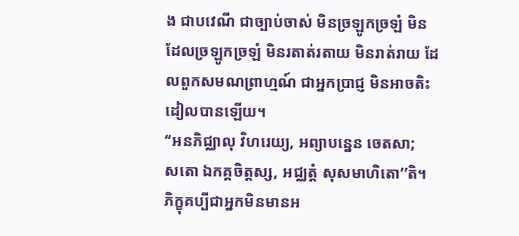ង ជាបវេណី ជាច្បាប់ចាស់ មិនច្រឡូកច្រឡំ មិនដែលច្រឡូកច្រឡំ មិនរតាត់រតាយ មិនរាត់រាយ ដែលពួកសមណព្រាហ្មណ៍ ជាអ្នកប្រាជ្ញ មិនអាចតិះដៀលបានឡើយ។
‘‘អនភិជ្ឈាលុ វិហរេយ្យ, អព្យាបន្នេន ចេតសា;
សតោ ឯកគ្គចិត្តស្ស, អជ្ឈត្តំ សុសមាហិតោ’’តិ។
ភិក្ខុគប្បីជាអ្នកមិនមានអ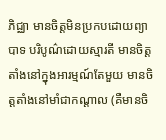ភិជ្ឈា មានចិត្តមិនប្រកបដោយព្យាបាទ បរិបូណ៌ដោយស្មារតី មានចិត្តតាំងនៅក្នុងអារម្មណ៍តែមួយ មានចិត្តតាំងនៅមាំជាកណ្តាល (គឺមានចិ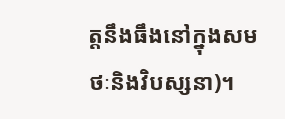ត្តនឹងធឹងនៅក្នុងសមថៈនិងវិបស្សនា)។